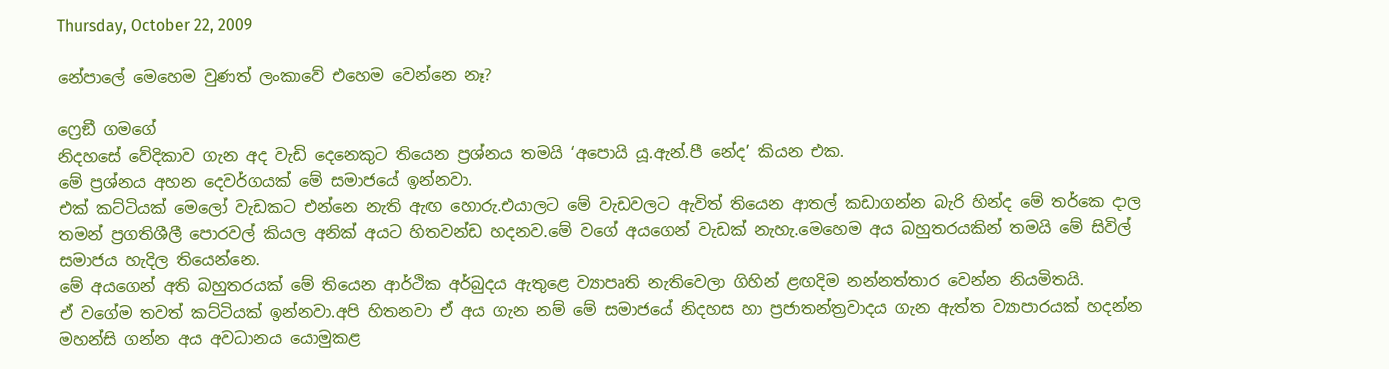Thursday, October 22, 2009

නේපාලේ මෙහෙම වුණත් ලංකාවේ එහෙම වෙන්නෙ නෑ?

ෆ්‍රෙඞී ගමගේ
නිදහසේ වේදිකාව ගැන අද වැඩි දෙනෙකුට තියෙන ප්‍රශ්නය තමයි ‘අපොයි යූ.ඇන්.පී නේද’ කියන එක.
මේ ප්‍රශ්නය අහන දෙවර්ගයක් මේ සමාජයේ ඉන්නවා.
එක් කට්ටියක් මෙලෝ වැඩකට එන්නෙ නැති ඇඟ හොරු.එයාලට මේ වැඩවලට ඇවිත් තියෙන ආතල් කඩාගන්න බැරි හින්ද මේ තර්කෙ දාල තමන් ප්‍රගතිශීලී පොරවල් කියල අනික් අයට හිතවන්ඩ හදනව.මේ වගේ අයගෙන් වැඩක් නැහැ.මෙහෙම අය බහුතරයකින් තමයි මේ සිවිල් සමාජය හැදිල තියෙන්නෙ.
මේ අයගෙන් අති බහුතරයක් මේ තියෙන ආර්ථික අර්බුදය ඇතුළෙ ව්‍යාපෘති නැතිවෙලා ගිහින් ළඟදිම නන්නත්තාර වෙන්න නියමිතයි.
ඒ වගේම තවත් කට්ටියක් ඉන්නවා.අපි හිතනවා ඒ අය ගැන නම් මේ සමාජයේ නිදහස හා ප්‍රජාතන්ත්‍රවාදය ගැන ඇත්ත ව්‍යාපාරයක් හදන්න මහන්සි ගන්න අය අවධානය යොමුකළ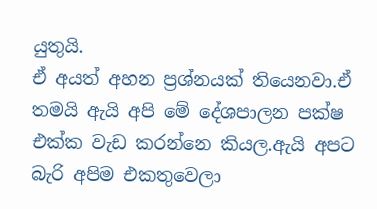යුතුයි.
ඒ අයත් අහන ප්‍රශ්නයක් තියෙනවා.ඒ තමයි ඇයි අපි මේ දේශපාලන පක්ෂ එක්ක වැඩ කරන්නෙ කියල.ඇයි අපට බැරි අපිම එකතුවෙලා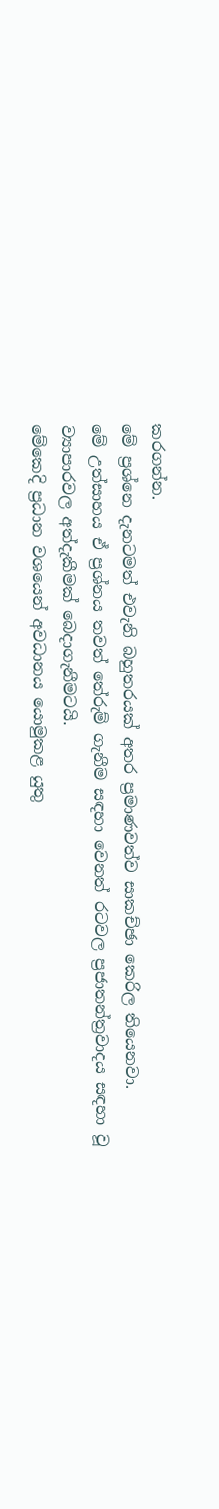කරගන්න.
මේ ප්‍රශ්නෙ දැනටමත් එවැනි බහුතරයක් අතර ප්‍රමාණවත්ව සාකච්ඡා කෙරිල තියෙනවා.
මේ උත්සාහය ඒ ප්‍රශ්නය තවත් තේරුම් ගැනීම සඳහා වෙනත් රටවල ප්‍රජාතන්ත්‍රවාදය සඳහා වූ ව්‍යාපාරවල අත්දැකීමක් බෙදාගැනීමටයි.
මේකෙදි ප්‍රධාන වශයෙන් අවධානය යොමුකළ යුතු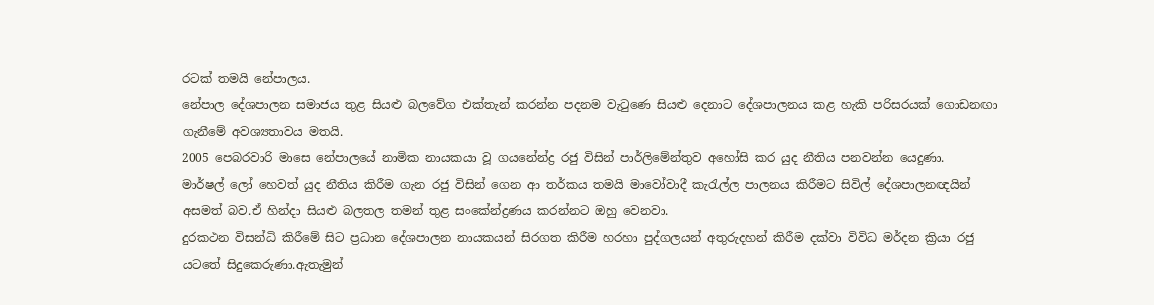රටක් තමයි නේපාලය.
නේපාල දේශපාලන සමාජය තුළ සියළු බලවේග එක්තැන් කරන්න පදනම වැටුණෙ සියළු දෙනාට දේශපාලනය කළ හැකි පරිසරයක් ගොඩනඟා ගැනීමේ අවශ්‍යතාවය මතයි.
2005 පෙබරවාරි මාසෙ නේපාලයේ නාමික නායකයා වූ ගයනේන්ද්‍ර රජු විසින් පාර්ලිමේන්තුව අහෝසි කර යුද නීතිය පනවන්න යෙදුණා.
මාර්ෂල් ලෝ හෙවත් යුද නීතිය කිරීම ගැන රජු විසින් ගෙන ආ තර්කය තමයි මාවෝවාදී කැරැල්ල පාලනය කිරීමට සිවිල් දේශපාලනඥයින් අසමත් බව.ඒ හින්දා සියළු බලතල තමන් තුළ සංකේන්ද්‍රණය කරන්නට ඔහු වෙනවා.
දුරකථන විසන්ධි කිරීමේ සිට ප්‍රධාන දේශපාලන නායකයන් සිරගත කිරීම හරහා පුද්ගලයන් අතුරුදහන් කිරීම දක්වා විවිධ මර්දන ක්‍රියා රජු යටතේ සිදුකෙරුණා.ඇතැමුන්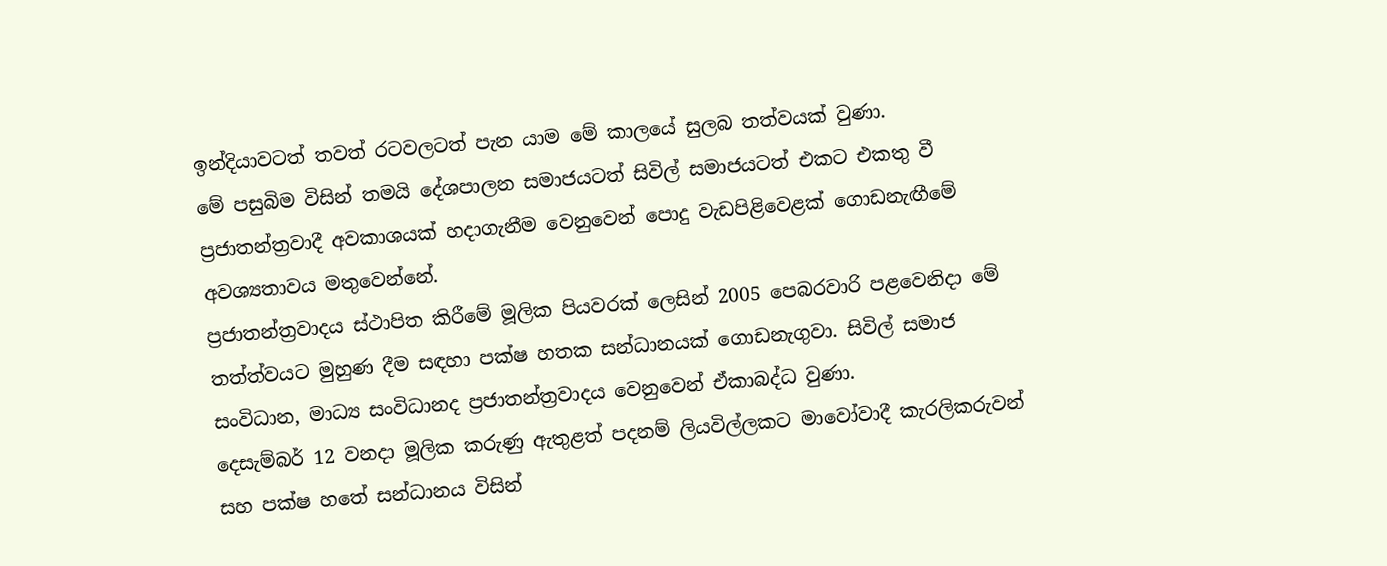ඉන්දියාවටත් තවත් රටවලටත් පැන යාම මේ කාලයේ සුලබ තත්වයක් වුණා.
මේ පසුබිම විසින් තමයි දේශපාලන සමාජයටත් සිවිල් සමාජයටත් එකට එකතු වී ප්‍රජාතන්ත්‍රවාදී අවකාශයක් හදාගැනීම වෙනුවෙන් පොදු වැඩපිළිවෙළක් ගොඩනැඟීමේ අවශ්‍යතාවය මතුවෙන්නේ.
ප්‍රජාතන්ත්‍රවාදය ස්ථාපිත කිරීමේ මූලික පියවරක් ලෙසින් 2005 පෙබරවාරි පළවෙනිදා මේ තත්ත්වයට මුහුණ දීම සඳහා පක්ෂ හතක සන්ධානයක් ගොඩනැගුවා. සිවිල් සමාජ සංවිධාන, මාධ්‍ය සංවිධානද ප්‍රජාතන්ත්‍රවාදය වෙනුවෙන් ඒකාබද්ධ වුණා.
දෙසැම්බර් 12 වනදා මූලික කරුණු ඇතුළත් පදනම් ලියවිල්ලකට මාවෝවාදී කැරලිකරුවන් සහ පක්ෂ හතේ සන්ධානය විසින්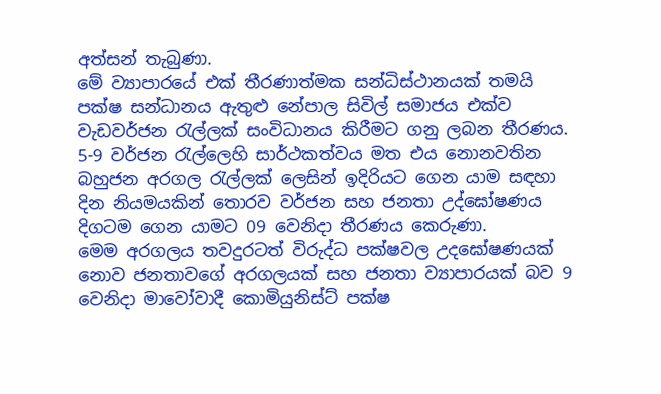අත්සන් තැබුණා.
මේ ව්‍යාපාරයේ එක් තීරණාත්මක සන්ධිස්ථානයක් තමයි පක්ෂ සන්ධානය ඇතුළු නේපාල සිවිල් සමාජය එක්ව වැඩවර්ජන රැල්ලක් සංවිධානය කිරීමට ගනු ලබන තීරණය.
5-9 වර්ජන රැල්ලෙහි සාර්ථකත්වය මත එය නොනවතින බහුජන අරගල රැල්ලක් ලෙසින් ඉදිරියට ගෙන යාම සඳහා දින නියමයකින් තොරව වර්ජන සහ ජනතා උද්ඝෝෂණය දිගටම ගෙන යාමට 09 වෙනිදා තීරණය කෙරුණා.
මෙම අරගලය තවදුරටත් විරුද්ධ පක්ෂවල උදඝෝෂණයක් නොව ජනතාවගේ අරගලයක් සහ ජනතා ව්‍යාපාරයක් බව 9 වෙනිදා මාවෝවාදී කොමියුනිස්ට් පක්ෂ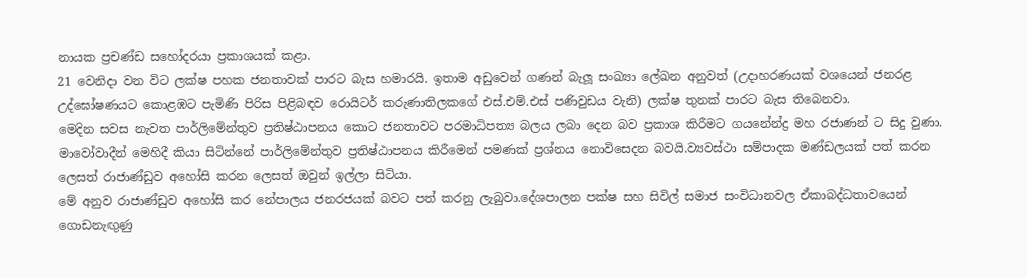නායක ප්‍රචණ්ඩ සහෝදරයා ප්‍රකාශයක් කළා.
21 වෙනිදා වන විට ලක්ෂ පහක ජනතාවක් පාරට බැස හමාරයි. ඉතාම අඩුවෙන් ගණන් බැලූ සංඛ්‍යා ලේඛන අනුවත් (උදාහරණයක් වශයෙන් ජනරළ උද්ඝෝෂණයට කොළඹට පැමිණි පිරිස පිළිබඳව රොයිටර් කරුණාතිලකගේ එස්.එම්.එස් පණිවුඩය වැනි) ලක්ෂ තුනක් පාරට බැස තිබෙනවා.
මෙදින සවස නැවත පාර්ලිමේන්තුව ප්‍රතිෂ්ඨාපනය කොට ජනතාවට පරමාධිපත්‍ය බලය ලබා දෙන බව ප්‍රකාශ කිරීමට ගයනේන්ද්‍ර මහ රජාණන් ට සිදු වුණා.
මාවෝවාදීන් මෙහිදී කියා සිටින්නේ පාර්ලිමේන්තුව ප්‍රතිෂ්ඨාපනය කිරීමෙන් පමණක් ප්‍රශ්නය නොවිසෙදන බවයි.ව්‍යවස්ථා සම්පාදක මණ්ඩලයක් පත් කරන ලෙසත් රාජාණ්ඩුව අහෝසි කරන ලෙසත් ඔවුන් ඉල්ලා සිටියා.
මේ අනුව රාජාණ්ඩුව අහෝසි කර නේපාලය ජනරජයක් බවට පත් කරනු ලැබුවා.දේශපාලන පක්ෂ සහ සිවිල් සමාජ සංවිධානවල ඒකාබද්ධතාවයෙන් ගොඩනැඟුණු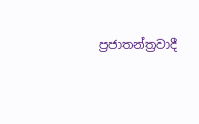ප්‍රජාතන්ත්‍රවාදී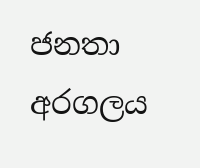ජනතා අරගලය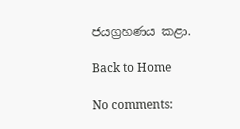ජයග්‍රහණය කළා.

Back to Home

No comments: